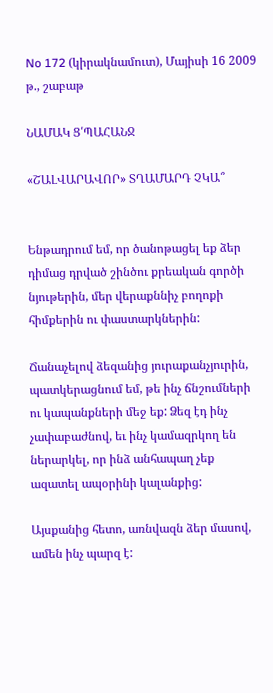No 172 (կիրակնամուտ), Մայիսի 16 2009 թ., շաբաթ

ՆԱՄԱԿ Ց՛ՊԱՀԱՆՋ

«ՇԱԼՎԱՐԱՎՈՐ» ՏՂԱՄԱՐԴ ՉԿԱ՞


Ենթադրում եմ, որ ծանոթացել եք ձեր դիմաց դրված շինծու քրեական գործի նյութերին, մեր վերաքննիչ բողոքի հիմքերին ու փաստարկներին:

Ճանաչելով ձեզանից յուրաքանչյուրին, պատկերացնում եմ, թե ինչ ճնշումների ու կապանքների մեջ եք: Ձեզ էդ ինչ չափաբաժնով, եւ ինչ կամազրկող են ներարկել, որ ինձ անհապաղ չեք ազատել ապօրինի կալանքից:

Այսքանից հետո, առնվազն ձեր մասով, ամեն ինչ պարզ է: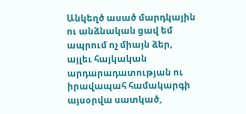Անկեղծ ասած մարդկային ու անձնական ցավ եմ ապրում ոչ միայն ձեր, այլեւ հայկական արդարադատության ու իրավապահ համակարգի այսօրվա սատկած,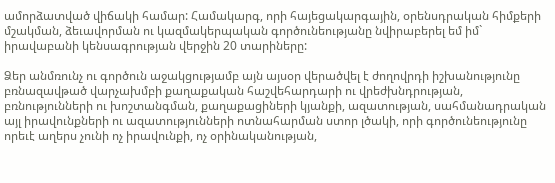ամորձատված վիճակի համար: Համակարգ, որի հայեցակարգային, օրենսդրական հիմքերի մշակման, ձեւավորման ու կազմակերպական գործունեությանը նվիրաբերել եմ իմ` իրավաբանի կենսագրության վերջին 20 տարիները:

Ձեր անմռունչ ու գործուն աջակցությամբ այն այսօր վերածվել է ժողովրդի իշխանությունը բռնազավթած վարչախմբի քաղաքական հաշվեհարդարի ու վրեժխնդրության, բռնությունների ու խոշտանգման, քաղաքացիների կյանքի, ազատության, սահմանադրական այլ իրավունքների ու ազատությունների ոտնահարման ստոր լծակի, որի գործունեությունը որեւէ աղերս չունի ոչ իրավունքի, ոչ օրինականության,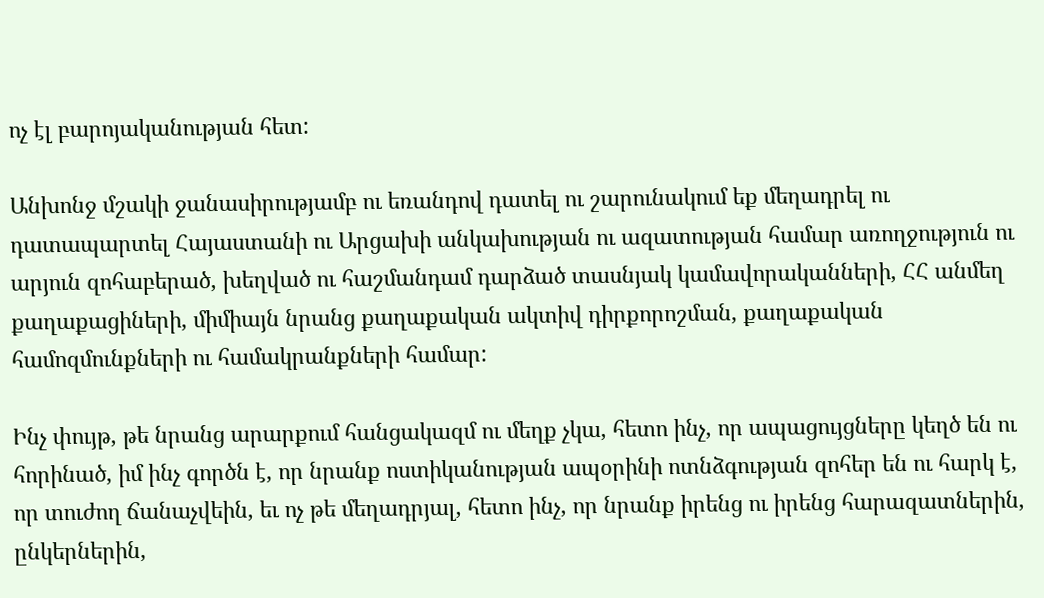ոչ էլ բարոյականության հետ:

Անխոնջ մշակի ջանասիրությամբ ու եռանդով դատել ու շարունակում եք մեղադրել ու դատապարտել Հայաստանի ու Արցախի անկախության ու ազատության համար առողջություն ու արյուն զոհաբերած, խեղված ու հաշմանդամ դարձած տասնյակ կամավորականների, ՀՀ անմեղ քաղաքացիների, միմիայն նրանց քաղաքական ակտիվ դիրքորոշման, քաղաքական համոզմունքների ու համակրանքների համար:

Ինչ փույթ, թե նրանց արարքում հանցակազմ ու մեղք չկա, հետո ինչ, որ ապացույցները կեղծ են ու հորինած, իմ ինչ գործն է, որ նրանք ոստիկանության ապօրինի ոտնձգության զոհեր են ու հարկ է, որ տուժող ճանաչվեին, եւ ոչ թե մեղադրյալ, հետո ինչ, որ նրանք իրենց ու իրենց հարազատներին, ընկերներին,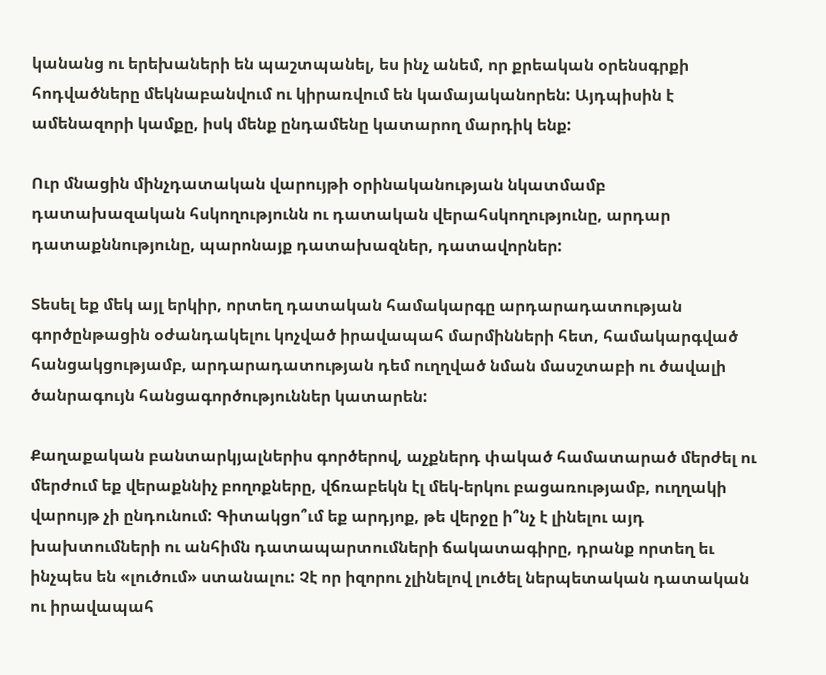կանանց ու երեխաների են պաշտպանել, ես ինչ անեմ, որ քրեական օրենսգրքի հոդվածները մեկնաբանվում ու կիրառվում են կամայականորեն: Այդպիսին է ամենազորի կամքը, իսկ մենք ընդամենը կատարող մարդիկ ենք:

Ուր մնացին մինչդատական վարույթի օրինականության նկատմամբ դատախազական հսկողությունն ու դատական վերահսկողությունը, արդար դատաքննությունը, պարոնայք դատախազներ, դատավորներ:

Տեսել եք մեկ այլ երկիր, որտեղ դատական համակարգը արդարադատության գործընթացին օժանդակելու կոչված իրավապահ մարմինների հետ, համակարգված հանցակցությամբ, արդարադատության դեմ ուղղված նման մասշտաբի ու ծավալի ծանրագույն հանցագործություններ կատարեն:

Քաղաքական բանտարկյալներիս գործերով, աչքներդ փակած համատարած մերժել ու մերժում եք վերաքննիչ բողոքները, վճռաբեկն էլ մեկ-երկու բացառությամբ, ուղղակի վարույթ չի ընդունում: Գիտակցո՞ւմ եք արդյոք, թե վերջը ի՞նչ է լինելու այդ խախտումների ու անհիմն դատապարտումների ճակատագիրը, դրանք որտեղ եւ ինչպես են «լուծում» ստանալու: Չէ որ իզորու չլինելով լուծել ներպետական դատական ու իրավապահ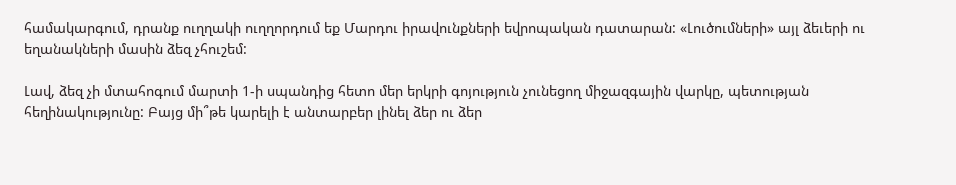համակարգում, դրանք ուղղակի ուղղորդում եք Մարդու իրավունքների եվրոպական դատարան: «Լուծումների» այլ ձեւերի ու եղանակների մասին ձեզ չհուշեմ:

Լավ, ձեզ չի մտահոգում մարտի 1-ի սպանդից հետո մեր երկրի գոյություն չունեցող միջազգային վարկը, պետության հեղինակությունը: Բայց մի՞թե կարելի է անտարբեր լինել ձեր ու ձեր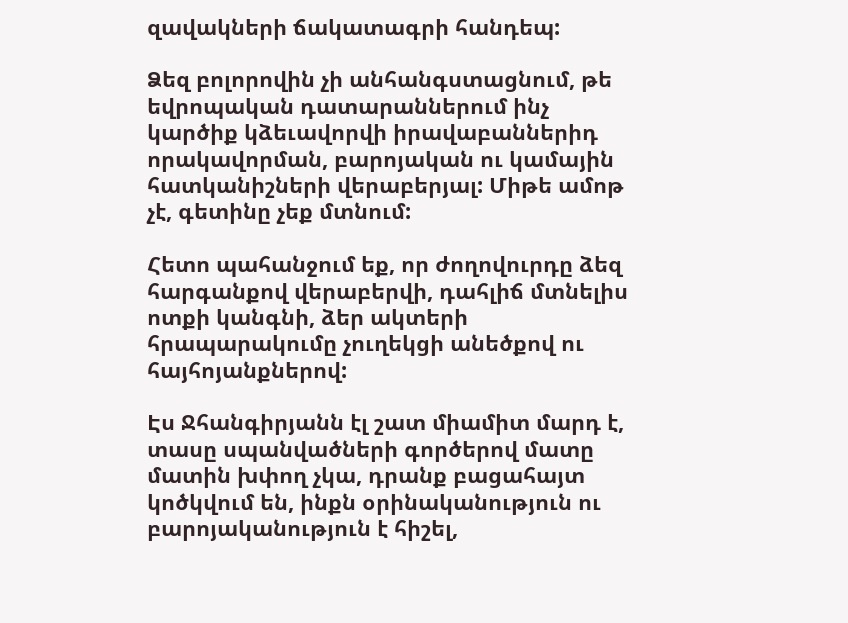զավակների ճակատագրի հանդեպ:

Ձեզ բոլորովին չի անհանգստացնում, թե եվրոպական դատարաններում ինչ կարծիք կձեւավորվի իրավաբաններիդ որակավորման, բարոյական ու կամային հատկանիշների վերաբերյալ: Միթե ամոթ չէ, գետինը չեք մտնում:

Հետո պահանջում եք, որ ժողովուրդը ձեզ հարգանքով վերաբերվի, դահլիճ մտնելիս ոտքի կանգնի, ձեր ակտերի հրապարակումը չուղեկցի անեծքով ու հայհոյանքներով:

Էս Ջհանգիրյանն էլ շատ միամիտ մարդ է, տասը սպանվածների գործերով մատը մատին խփող չկա, դրանք բացահայտ կոծկվում են, ինքն օրինականություն ու բարոյականություն է հիշել,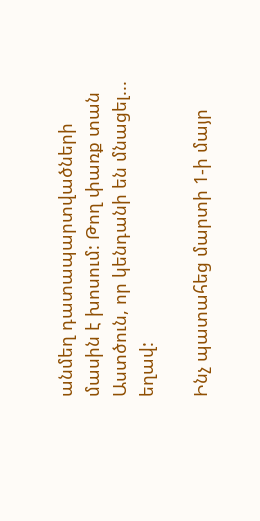անմեղ դատապարտվածների մասին է խոսում: Թող փառք տան Աստծուն, որ կենդանի են մնացել... եղավ:

Ինչ պատահեց մարտի 1-ի մայր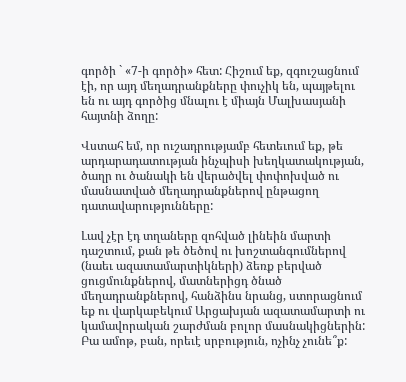գործի ` «7-ի գործի» հետ: Հիշում եք, զգուշացնում էի, որ այդ մեղադրանքները փուչիկ են, պայթելու են ու այդ գործից մնալու է միայն Մալխասյանի հայտնի ձողը:

Վստահ եմ, որ ուշադրությամբ հետեւում եք, թե արդարադատության ինչպիսի խեղկատակության, ծաղր ու ծանակի են վերածվել փոփոխված ու մասնատված մեղադրանքներով ընթացող դատավարությունները:

Լավ չէր էդ տղաները զոհված լինեին մարտի դաշտում, քան թե ծեծով ու խոշտանգումներով (նաեւ ազատամարտիկների) ձեռք բերված ցուցմունքներով, մատներիցդ ծնած մեղադրանքներով, հանձինս նրանց, ստորացնում եք ու վարկաբեկում Արցախյան ազատամարտի ու կամավորական շարժման բոլոր մասնակիցներին: Բա ամոթ, բան, որեւէ սրբություն, ոչինչ չունե՞ք: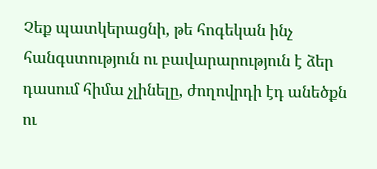Չեք պատկերացնի, թե հոգեկան ինչ հանգստություն ու բավարարություն է ձեր դասում հիմա չլինելը, ժողովրդի էդ անեծքն ու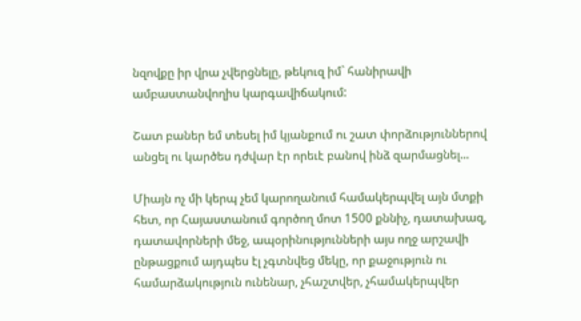նզովքը իր վրա չվերցնելը, թեկուզ իմ` հանիրավի ամբաստանվողիս կարգավիճակում:

Շատ բաներ եմ տեսել իմ կյանքում ու շատ փորձություններով անցել ու կարծես դժվար էր որեւէ բանով ինձ զարմացնել...

Միայն ոչ մի կերպ չեմ կարողանում համակերպվել այն մտքի հետ, որ Հայաստանում գործող մոտ 1500 քննիչ, դատախազ, դատավորների մեջ, ապօրինությունների այս ողջ արշավի ընթացքում այդպես էլ չգտնվեց մեկը, որ քաջություն ու համարձակություն ունենար, չհաշտվեր, չհամակերպվեր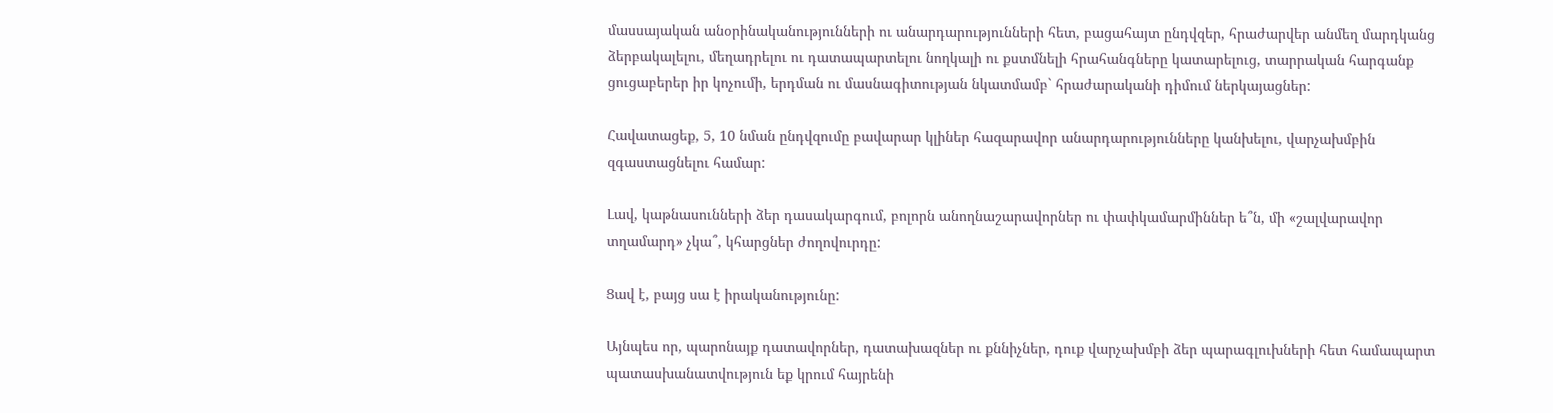մասսայական անօրինականությունների ու անարդարությունների հետ, բացահայտ ընդվզեր, հրաժարվեր անմեղ մարդկանց ձերբակալելու, մեղադրելու ու դատապարտելու նողկալի ու քստմնելի հրահանգները կատարելուց, տարրական հարգանք ցուցաբերեր իր կոչումի, երդման ու մասնագիտության նկատմամբ` հրաժարականի դիմում ներկայացներ:

Հավատացեք, 5, 10 նման ընդվզումը բավարար կլիներ հազարավոր անարդարությունները կանխելու, վարչախմբին զգաստացնելու համար:

Լավ, կաթնասունների ձեր դասակարգում, բոլորն անողնաշարավորներ ու փափկամարմիններ ե՞ն, մի «շալվարավոր տղամարդ» չկա՞, կհարցներ ժողովուրդը:

Ցավ է, բայց սա է իրականությունը:

Այնպես որ, պարոնայք դատավորներ, դատախազներ ու քննիչներ, դուք վարչախմբի ձեր պարագլուխների հետ համապարտ պատասխանատվություն եք կրում հայրենի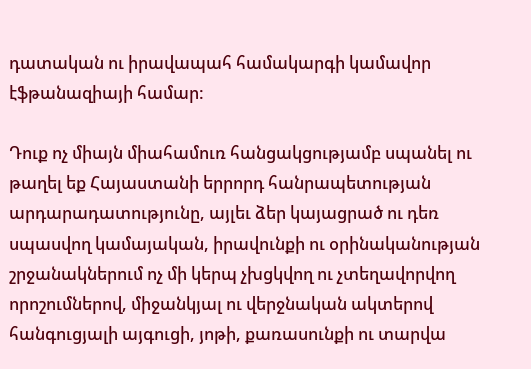դատական ու իրավապահ համակարգի կամավոր էֆթանազիայի համար:

Դուք ոչ միայն միահամուռ հանցակցությամբ սպանել ու թաղել եք Հայաստանի երրորդ հանրապետության արդարադատությունը, այլեւ ձեր կայացրած ու դեռ սպասվող կամայական, իրավունքի ու օրինականության շրջանակներում ոչ մի կերպ չխցկվող ու չտեղավորվող որոշումներով, միջանկյալ ու վերջնական ակտերով հանգուցյալի այգուցի, յոթի, քառասունքի ու տարվա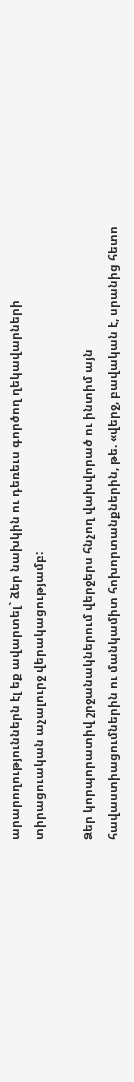արարողություններն էլ եք ավարտել` ձեր նախկին ու դեռեւս գործող ղեկավարների տիրացուական աչալուրջ վերակացությամբ:

Ձեր կորպորատիվ շրջանակներում վերջերս հնչող վախվորած ու ինտիմ այն հավաստիացումներին ու մանկամիտ հոխորտանքներին, թե. «վերջ, բավական է, սրանից հետո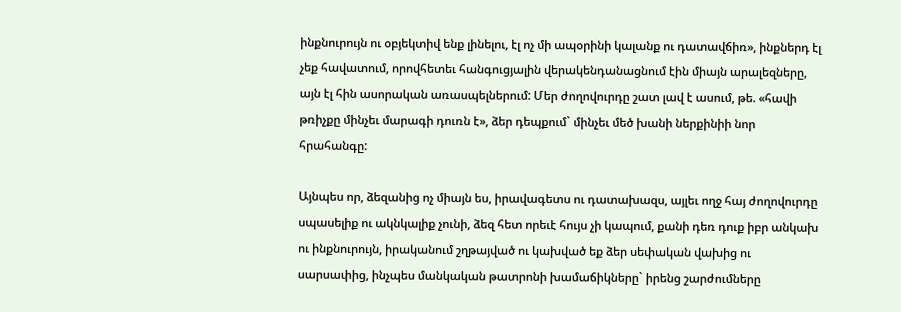ինքնուրույն ու օբյեկտիվ ենք լինելու, էլ ոչ մի ապօրինի կալանք ու դատավճիռ», ինքներդ էլ չեք հավատում, որովհետեւ հանգուցյալին վերակենդանացնում էին միայն արալեզները, այն էլ հին ասորական առասպելներում: Մեր ժողովուրդը շատ լավ է ասում, թե. «հավի թռիչքը մինչեւ մարագի դուռն է», ձեր դեպքում` մինչեւ մեծ խանի ներքինիի նոր հրահանգը:

Այնպես որ, ձեզանից ոչ միայն ես, իրավագետս ու դատախազս, այլեւ ողջ հայ ժողովուրդը սպասելիք ու ակնկալիք չունի, ձեզ հետ որեւէ հույս չի կապում, քանի դեռ դուք իբր անկախ ու ինքնուրույն, իրականում շղթայված ու կախված եք ձեր սեփական վախից ու սարսափից, ինչպես մանկական թատրոնի խամաճիկները` իրենց շարժումները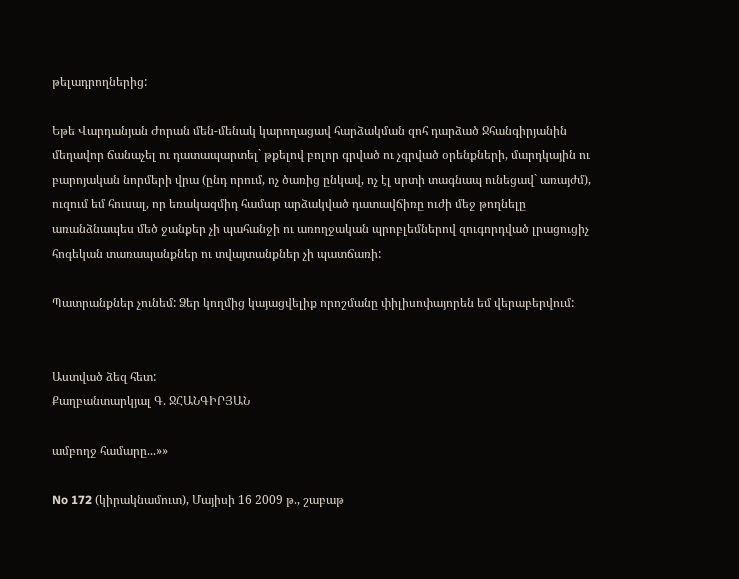թելադրողներից:

Եթե Վարդանյան Ժորան մեն-մենակ կարողացավ հարձակման զոհ դարձած Ջհանգիրյանին մեղավոր ճանաչել ու դատապարտել` թքելով բոլոր գրված ու չգրված օրենքների, մարդկային ու բարոյական նորմերի վրա (ընդ որում, ոչ ծառից ընկավ, ոչ էլ սրտի տագնապ ունեցավ` առայժմ), ուզում եմ հուսալ, որ եռակազմիդ համար արձակված դատավճիռը ուժի մեջ թողնելը առանձնապես մեծ ջանքեր չի պահանջի ու առողջական պրոբլեմներով զուգորդված լրացուցիչ հոգեկան տառապանքներ ու տվայտանքներ չի պատճառի:

Պատրանքներ չունեմ: Ձեր կողմից կայացվելիք որոշմանը փիլիսոփայորեն եմ վերաբերվում:


Աստված ձեզ հետ:
Քաղբանտարկյալ Գ. ՋՀԱՆԳԻՐՅԱՆ

ամբողջ համարը...»»

No 172 (կիրակնամուտ), Մայիսի 16 2009 թ., շաբաթ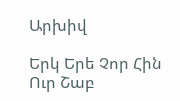Արխիվ

Երկ Երե Չոր Հին Ուր Շաբ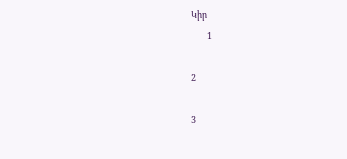Կիր
        1

2

3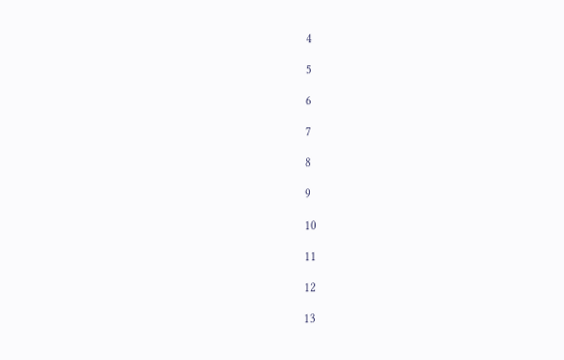4

5

6

7

8

9

10

11

12

13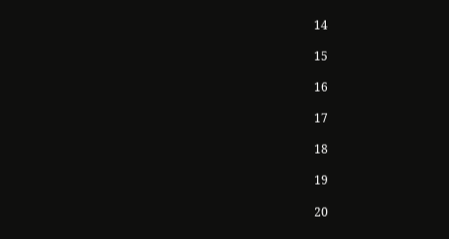14

15

16

17

18

19

20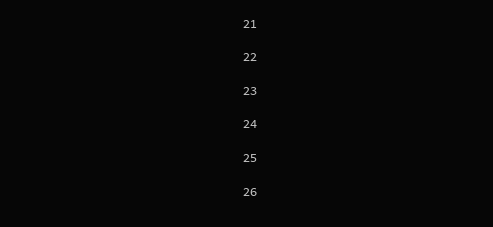21

22

23

24

25

26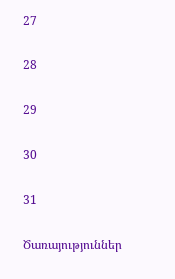27

28

29

30

31

Ծառայություններ